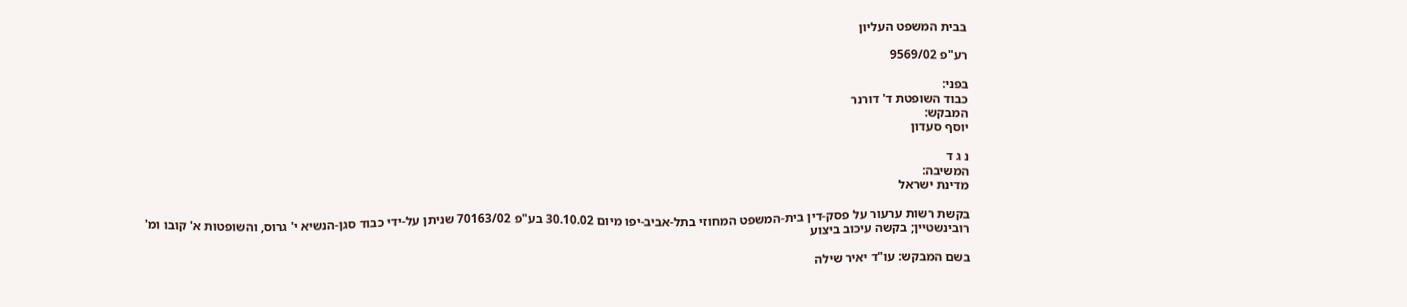בבית המשפט העליון

רע"פ 9569/02

בפני:
כבוד השופטת ד' דורנר
המבקש:
יוסף סעדון

נ ג ד
המשיבה:
מדינת ישראל

בקשת רשות ערעור על פסק-דין בית-המשפט המחוזי בתל-אביב-יפו מיום 30.10.02 בע"פ 70163/02 שניתן על-ידי כבוד סגן-הנשיא י' גרוס, והשופטות א' קובו ומ' רובינשטיין; בקשה עיכוב ביצוע

בשם המבקש: עו"ד יאיר שילה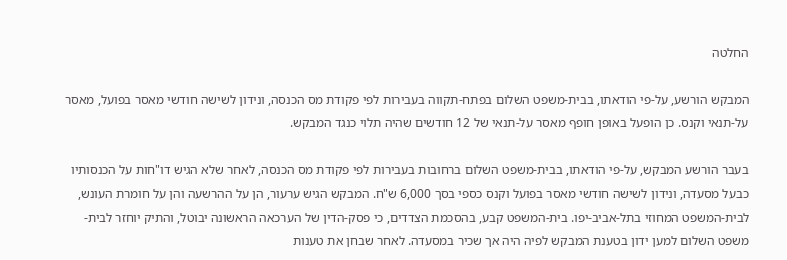החלטה

המבקש הורשע, על-פי הודאתו, בבית-משפט השלום בפתח-תקווה בעבירות לפי פקודת מס הכנסה, ונידון לשישה חודשי מאסר בפועל, מאסר על-תנאי וקנס. כן הופעל באופן חופף מאסר על-תנאי של 12 חודשים שהיה תלוי כנגד המבקש.

בעבר הורשע המבקש, על-פי הודאתו, בבית-משפט השלום ברחובות בעבירות לפי פקודת מס הכנסה, לאחר שלא הגיש דו"חות על הכנסותיו כבעל מסעדה, ונידון לשישה חודשי מאסר בפועל וקנס כספי בסך 6,000 ש"ח. המבקש הגיש ערעור, הן על ההרשעה והן על חומרת העונש, לבית-המשפט המחוזי בתל-אביב-יפו. בית-המשפט קבע, בהסכמת הצדדים, כי פסק-הדין של הערכאה הראשונה יבוטל, והתיק יוחזר לבית-משפט השלום למען ידון בטענת המבקש לפיה היה אך שכיר במסעדה. לאחר שבחן את טענות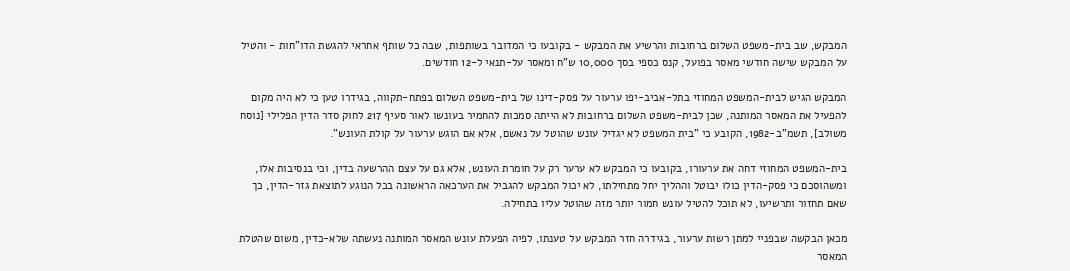המבקש, שב בית-משפט השלום ברחובות והרשיע את המבקש - בקובעו כי המדובר בשותפות, שבה כל שותף אחראי להגשת הדו"חות - והטיל על המבקש שישה חודשי מאסר בפועל, קנס כספי בסך 10,000 ש"ח ומאסר על-תנאי ל-12 חודשים.

המבקש הגיש לבית-המשפט המחוזי בתל-אביב-יפו ערעור על פסק-דינו של בית-משפט השלום בפתח-תקווה, בגידרו טען כי לא היה מקום להפעיל את המאסר המותנה, שכן לבית-משפט השלום ברחובות לא הייתה סמכות להחמיר בעונשו לאור סעיף 217 לחוק סדר הדין הפלילי [נוסח משולב], תשמ"ב-1982, הקובע כי "בית המשפט לא יגדיל עונש שהוטל על נאשם, אלא אם הוגש ערעור על קולת העונש".

בית-המשפט המחוזי דחה את ערעורו, בקובעו כי המבקש לא ערער רק על חומרת העונש, אלא גם על עצם ההרשעה בדין, וכי בנסיבות אלו, ומשהוסכם כי פסק-הדין כולו יבוטל וההליך יחל מתחילתו, לא יכול המבקש להגביל את הערכאה הראשונה בכל הנוגע לתוצאת גזר-הדין, כך שאם תחזור ותרשיעו, לא תוכל להטיל עונש חמור יותר מזה שהוטל עליו בתחילה.

מכאן הבקשה שבפניי למתן רשות ערעור, בגידרה חזר המבקש על טענתו, לפיה הפעלת עונש המאסר המותנה נעשתה שלא-כדין, משום שהטלת המאסר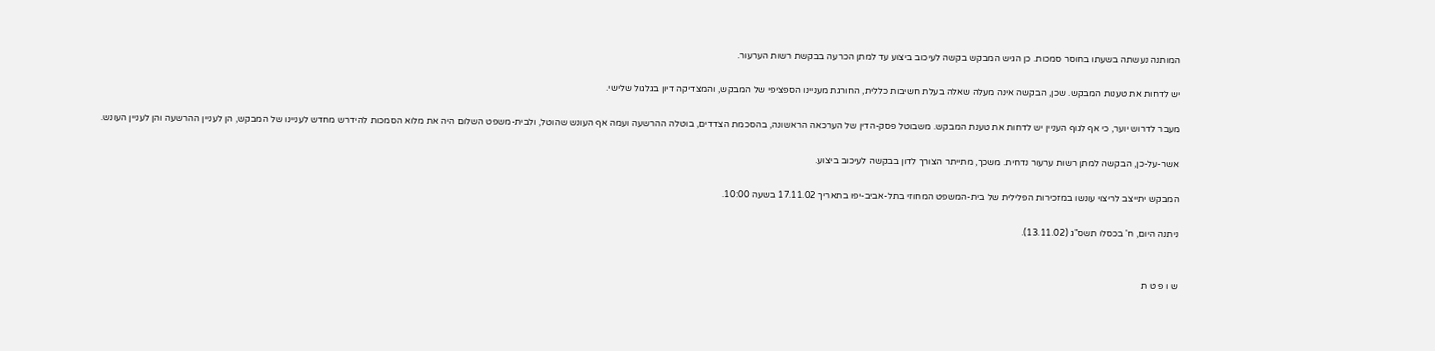המותנה נעשתה בשעתו בחוסר סמכות. כן הגיש המבקש בקשה לעיכוב ביצוע עד למתן הכרעה בבקשת רשות הערעור.

יש לדחות את טענות המבקש. שכן, הבקשה אינה מעלה שאלה בעלת חשיבות כללית, החורגת מעניינו הספציפי של המבקש, והמצדיקה דיון בגלגול שלישי.

מעבר לדרוש יוער, כי אף לגוף העניין יש לדחות את טענת המבקש. משבוטל פסק-הדין של הערכאה הראשונה, בהסכמת הצדדים, בוטלה ההרשעה ועמה אף העונש שהוטל, ולבית-משפט השלום היה את מלוא הסמכות להידרש מחדש לעניינו של המבקש, הן לעניין ההרשעה והן לעניין העונש.

אשר-על-כן, הבקשה למתן רשות ערעור נדחית. משכך, מתייתר הצורך לדון בבקשה לעיכוב ביצוע.

המבקש יתייצב לריצוי עונשו במזכירות הפלילית של בית-המשפט המחוזי בתל-אביב-יפו בתאריך 17.11.02 בשעה 10:00.

ניתנה היום, ח' בכסלו תשס"ג (13.11.02).


ש ו פ ט ת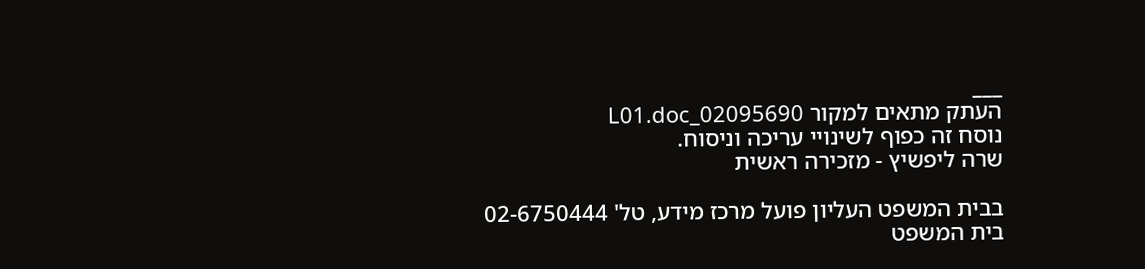___
העתק מתאים למקור 02095690_L01.doc
נוסח זה כפוף לשינויי עריכה וניסוח.
שרה ליפשיץ - מזכירה ראשית

בבית המשפט העליון פועל מרכז מידע, טל' 02-6750444
בית המשפט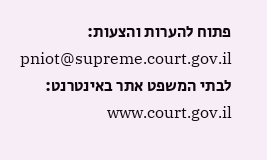פתוח להערות והצעות: pniot@supreme.court.gov.il
לבתי המשפט אתר באינטרנט: www.court.gov.il